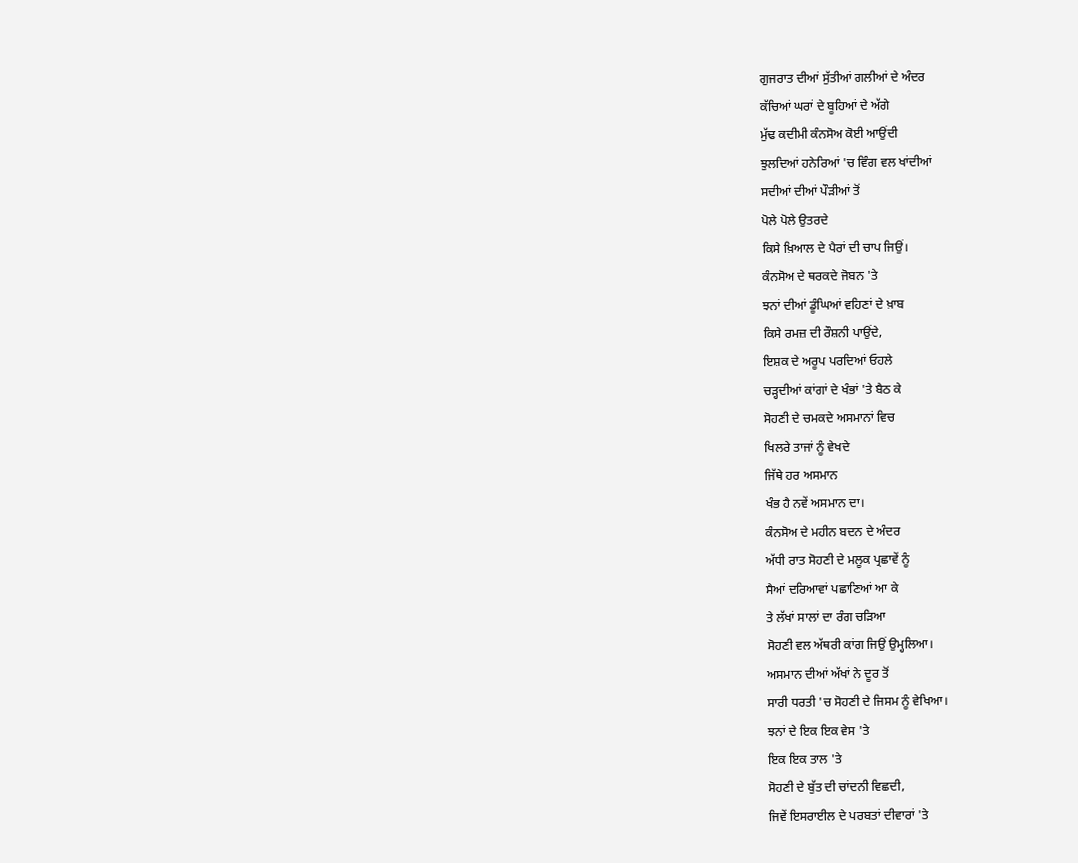ਗੁਜਰਾਤ ਦੀਆਂ ਸੁੱਤੀਆਂ ਗਲੀਆਂ ਦੇ ਅੰਦਰ
ਕੱਚਿਆਂ ਘਰਾਂ ਦੇ ਬੂਹਿਆਂ ਦੇ ਅੱਗੇ
ਮੁੱਢ ਕਦੀਮੀ ਕੰਨਸੋਅ ਕੋਈ ਆਉਂਦੀ
ਝੁਲਦਿਆਂ ਹਨੇਰਿਆਂ 'ਚ ਵਿੰਗ ਵਲ ਖਾਂਦੀਆਂ
ਸਦੀਆਂ ਦੀਆਂ ਪੌੜੀਆਂ ਤੋਂ
ਪੋਲੇ ਪੋਲੇ ਉਤਰਦੇ
ਕਿਸੇ ਖ਼ਿਆਲ ਦੇ ਪੈਰਾਂ ਦੀ ਚਾਪ ਜਿਉਂ।
ਕੰਨਸੋਅ ਦੇ ਥਰਕਦੇ ਜੋਬਨ 'ਤੇ
ਝਨਾਂ ਦੀਆਂ ਡੂੰਘਿਆਂ ਵਹਿਣਾਂ ਦੇ ਖ਼ਾਬ
ਕਿਸੇ ਰਮਜ਼ ਦੀ ਰੌਸ਼ਨੀ ਪਾਉਂਦੇ,
ਇਸ਼ਕ ਦੇ ਅਰੂਪ ਪਰਦਿਆਂ ਓਹਲੇ
ਚੜ੍ਹਦੀਆਂ ਕਾਂਗਾਂ ਦੇ ਖੰਭਾਂ 'ਤੇ ਬੈਠ ਕੇ
ਸੋਹਣੀ ਦੇ ਚਮਕਦੇ ਅਸਮਾਨਾਂ ਵਿਚ
ਖਿਲਰੇ ਤਾਜਾਂ ਨੂੰ ਵੇਖਦੇ
ਜਿੱਥੇ ਹਰ ਅਸਮਾਨ
ਖੰਭ ਹੈ ਨਵੇਂ ਅਸਮਾਨ ਦਾ।
ਕੰਨਸੋਅ ਦੇ ਮਹੀਨ ਬਦਨ ਦੇ ਅੰਦਰ
ਅੱਧੀ ਰਾਤ ਸੋਹਣੀ ਦੇ ਮਲੂਕ ਪ੍ਰਛਾਵੇਂ ਨੂੰ
ਸੈਆਂ ਦਰਿਆਵਾਂ ਪਛਾਣਿਆਂ ਆ ਕੇ
ਤੇ ਲੱਖਾਂ ਸਾਲਾਂ ਦਾ ਰੰਗ ਚੜਿਆ
ਸੋਹਣੀ ਵਲ ਅੱਥਰੀ ਕਾਂਗ ਜਿਉਂ ਉਮ੍ਹਲਿਆ।
ਅਸਮਾਨ ਦੀਆਂ ਅੱਖਾਂ ਨੇ ਦੂਰ ਤੋਂ
ਸਾਰੀ ਧਰਤੀ 'ਚ ਸੋਹਣੀ ਦੇ ਜਿਸਮ ਨੂੰ ਵੇਖਿਆ।
ਝਨਾਂ ਦੇ ਇਕ ਇਕ ਵੇਸ 'ਤੇ
ਇਕ ਇਕ ਤਾਲ 'ਤੇ
ਸੋਹਣੀ ਦੇ ਬੁੱਤ ਦੀ ਚਾਂਦਨੀ ਵਿਛਦੀ,
ਜਿਵੇਂ ਇਸਰਾਈਲ ਦੇ ਪਰਬਤਾਂ ਦੀਵਾਰਾਂ 'ਤੇ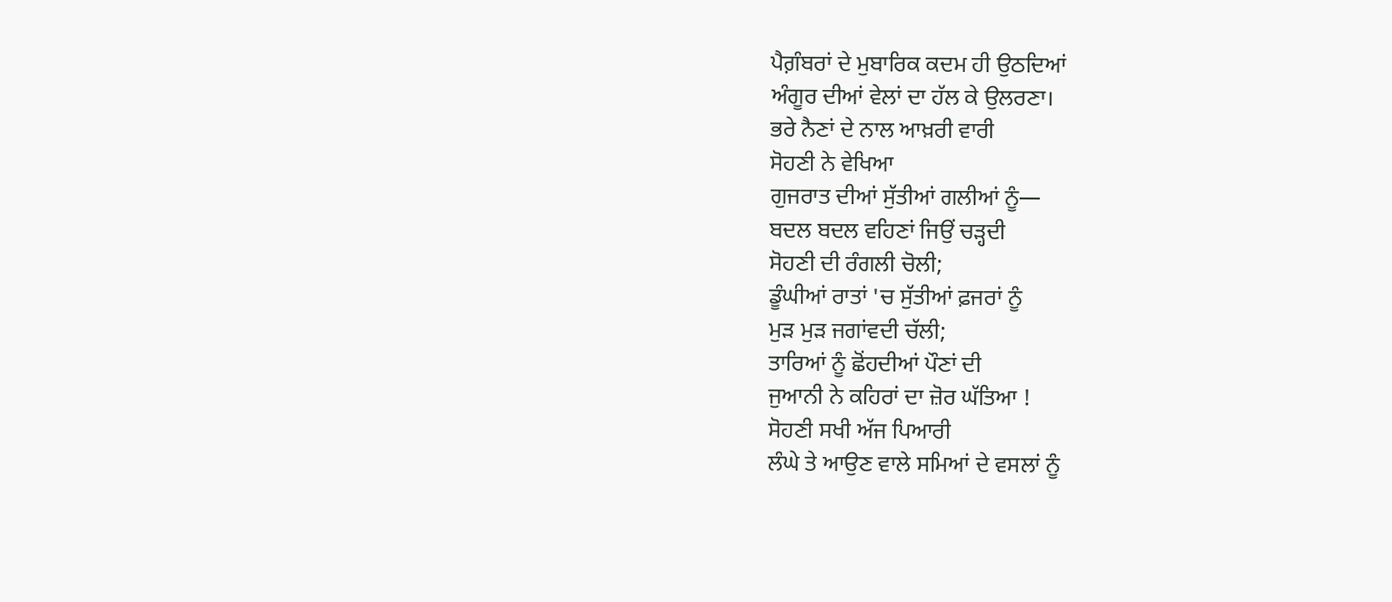ਪੈਗ਼ੰਬਰਾਂ ਦੇ ਮੁਬਾਰਿਕ ਕਦਮ ਹੀ ਉਠਦਿਆਂ
ਅੰਗੂਰ ਦੀਆਂ ਵੇਲਾਂ ਦਾ ਹੱਲ ਕੇ ਉਲਰਣਾ।
ਭਰੇ ਨੈਣਾਂ ਦੇ ਨਾਲ ਆਖ਼ਰੀ ਵਾਰੀ
ਸੋਹਣੀ ਨੇ ਵੇਖਿਆ
ਗੁਜਰਾਤ ਦੀਆਂ ਸੁੱਤੀਆਂ ਗਲੀਆਂ ਨੂੰ—
ਬਦਲ ਬਦਲ ਵਹਿਣਾਂ ਜਿਉਂ ਚੜ੍ਹਦੀ
ਸੋਹਣੀ ਦੀ ਰੰਗਲੀ ਚੋਲੀ;
ਡੂੰਘੀਆਂ ਰਾਤਾਂ 'ਚ ਸੁੱਤੀਆਂ ਫ਼ਜਰਾਂ ਨੂੰ
ਮੁੜ ਮੁੜ ਜਗਾਂਵਦੀ ਚੱਲੀ;
ਤਾਰਿਆਂ ਨੂੰ ਛੋਂਹਦੀਆਂ ਪੌਣਾਂ ਦੀ
ਜੁਆਨੀ ਨੇ ਕਹਿਰਾਂ ਦਾ ਜ਼ੋਰ ਘੱਤਿਆ !
ਸੋਹਣੀ ਸਖੀ ਅੱਜ ਪਿਆਰੀ
ਲੰਘੇ ਤੇ ਆਉਣ ਵਾਲੇ ਸਮਿਆਂ ਦੇ ਵਸਲਾਂ ਨੂੰ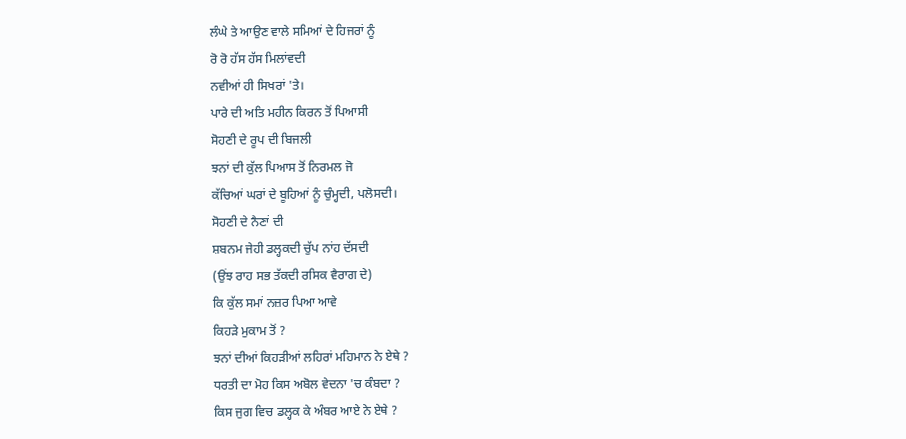ਲੰਘੇ ਤੇ ਆਉਣ ਵਾਲੇ ਸਮਿਆਂ ਦੇ ਹਿਜਰਾਂ ਨੂੰ
ਰੋ ਰੋ ਹੱਸ ਹੱਸ ਮਿਲਾਂਵਦੀ
ਨਵੀਆਂ ਹੀ ਸਿਖਰਾਂ 'ਤੇ।
ਪਾਰੇ ਦੀ ਅਤਿ ਮਹੀਨ ਕਿਰਨ ਤੋਂ ਪਿਆਸੀ
ਸੋਹਣੀ ਦੇ ਰੂਪ ਦੀ ਬਿਜਲੀ
ਝਨਾਂ ਦੀ ਕੁੱਲ ਪਿਆਸ ਤੋਂ ਨਿਰਮਲ ਜੋ
ਕੱਚਿਆਂ ਘਰਾਂ ਦੇ ਬੂਹਿਆਂ ਨੂੰ ਚੁੰਮ੍ਹਦੀ, ਪਲੋਸਦੀ।
ਸੋਹਣੀ ਦੇ ਨੈਣਾਂ ਦੀ
ਸ਼ਬਨਮ ਜੇਹੀ ਡਲ੍ਹਕਦੀ ਚੁੱਪ ਨਾਂਹ ਦੱਸਦੀ
(ਉਂਝ ਰਾਹ ਸਭ ਤੱਕਦੀ ਰਸਿਕ ਵੈਰਾਗ ਦੇ)
ਕਿ ਕੁੱਲ ਸਮਾਂ ਨਜ਼ਰ ਪਿਆ ਆਵੇ
ਕਿਹੜੇ ਮੁਕਾਮ ਤੋਂ ?
ਝਨਾਂ ਦੀਆਂ ਕਿਹੜੀਆਂ ਲਹਿਰਾਂ ਮਹਿਮਾਨ ਨੇ ਏਥੇ ?
ਧਰਤੀ ਦਾ ਮੋਹ ਕਿਸ ਅਬੋਲ ਵੇਦਨਾ 'ਚ ਕੰਬਦਾ ?
ਕਿਸ ਜੁਗ ਵਿਚ ਡਲ੍ਹਕ ਕੇ ਅੰਬਰ ਆਏ ਨੇ ਏਥੇ ?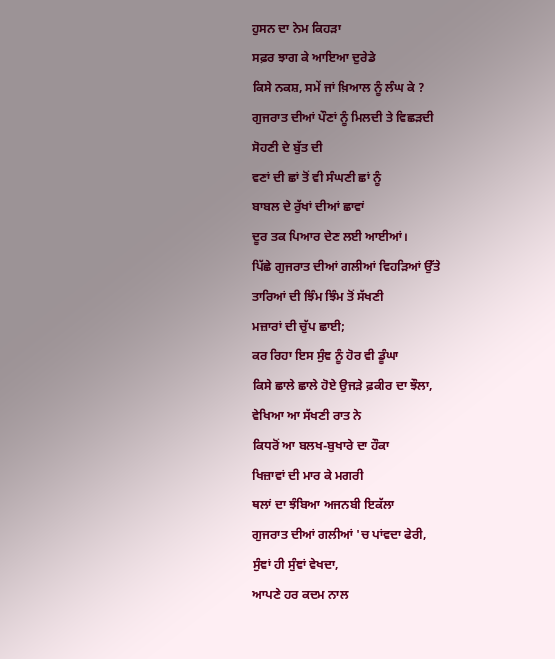ਹੁਸਨ ਦਾ ਨੇਮ ਕਿਹੜਾ
ਸਫ਼ਰ ਝਾਗ ਕੇ ਆਇਆ ਦੁਰੇਡੇ
ਕਿਸੇ ਨਕਸ਼, ਸਮੇਂ ਜਾਂ ਖ਼ਿਆਲ ਨੂੰ ਲੰਘ ਕੇ ?
ਗੁਜਰਾਤ ਦੀਆਂ ਪੌਣਾਂ ਨੂੰ ਮਿਲਦੀ ਤੇ ਵਿਛੜਦੀ
ਸੋਹਣੀ ਦੇ ਬੁੱਤ ਦੀ
ਵਣਾਂ ਦੀ ਛਾਂ ਤੋਂ ਵੀ ਸੰਘਣੀ ਛਾਂ ਨੂੰ
ਬਾਬਲ ਦੇ ਰੁੱਖਾਂ ਦੀਆਂ ਛਾਵਾਂ
ਦੂਰ ਤਕ ਪਿਆਰ ਦੇਣ ਲਈ ਆਈਆਂ।
ਪਿੱਛੇ ਗੁਜਰਾਤ ਦੀਆਂ ਗਲੀਆਂ ਵਿਹੜਿਆਂ ਉੱਤੇ
ਤਾਰਿਆਂ ਦੀ ਝਿੰਮ ਝਿੰਮ ਤੋਂ ਸੱਖਣੀ
ਮਜ਼ਾਰਾਂ ਦੀ ਚੁੱਪ ਛਾਈ;
ਕਰ ਰਿਹਾ ਇਸ ਸੁੰਞ ਨੂੰ ਹੋਰ ਵੀ ਡੂੰਘਾ
ਕਿਸੇ ਛਾਲੇ ਛਾਲੇ ਹੋਏ ਉਜੜੇ ਫ਼ਕੀਰ ਦਾ ਝੌਲਾ,
ਵੇਖਿਆ ਆ ਸੱਖਣੀ ਰਾਤ ਨੇ
ਕਿਧਰੋਂ ਆ ਬਲਖ-ਬੁਖਾਰੇ ਦਾ ਹੌਕਾ
ਖਿਜ਼ਾਵਾਂ ਦੀ ਮਾਰ ਕੇ ਮਗਰੀ
ਥਲਾਂ ਦਾ ਝੰਬਿਆ ਅਜਨਬੀ ਇਕੱਲਾ
ਗੁਜਰਾਤ ਦੀਆਂ ਗਲੀਆਂ 'ਚ ਪਾਂਵਦਾ ਫੇਰੀ,
ਸੁੰਞਾਂ ਹੀ ਸੁੰਞਾਂ ਵੇਖਦਾ,
ਆਪਣੇ ਹਰ ਕਦਮ ਨਾਲ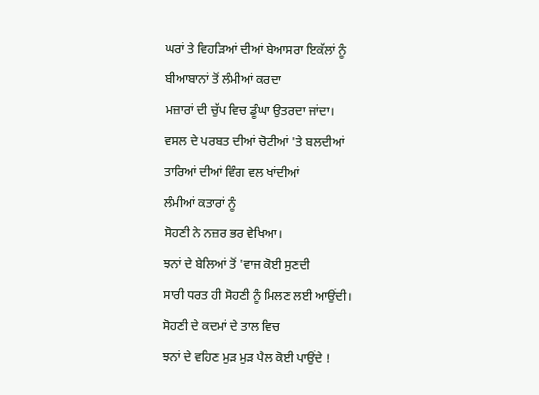ਘਰਾਂ ਤੇ ਵਿਹੜਿਆਂ ਦੀਆਂ ਬੇਆਸਰਾ ਇਕੱਲਾਂ ਨੂੰ
ਬੀਆਬਾਨਾਂ ਤੋਂ ਲੰਮੀਆਂ ਕਰਦਾ
ਮਜ਼ਾਰਾਂ ਦੀ ਚੁੱਪ ਵਿਚ ਡੂੰਘਾ ਉਤਰਦਾ ਜਾਂਦਾ।
ਵਸਲ ਦੇ ਪਰਬਤ ਦੀਆਂ ਚੋਟੀਆਂ 'ਤੇ ਬਲਦੀਆਂ
ਤਾਰਿਆਂ ਦੀਆਂ ਵਿੰਗ ਵਲ ਖਾਂਦੀਆਂ
ਲੰਮੀਆਂ ਕਤਾਰਾਂ ਨੂੰ
ਸੋਹਣੀ ਨੇ ਨਜ਼ਰ ਭਰ ਵੇਖਿਆ।
ਝਨਾਂ ਦੇ ਬੇਲਿਆਂ ਤੋਂ 'ਵਾਜ ਕੋਈ ਸੁਣਦੀ
ਸਾਰੀ ਧਰਤ ਹੀ ਸੋਹਣੀ ਨੂੰ ਮਿਲਣ ਲਈ ਆਉਂਦੀ।
ਸੋਹਣੀ ਦੇ ਕਦਮਾਂ ਦੇ ਤਾਲ ਵਿਚ
ਝਨਾਂ ਦੇ ਵਹਿਣ ਮੁੜ ਮੁੜ ਪੈਲ ਕੋਈ ਪਾਉਂਦੇ !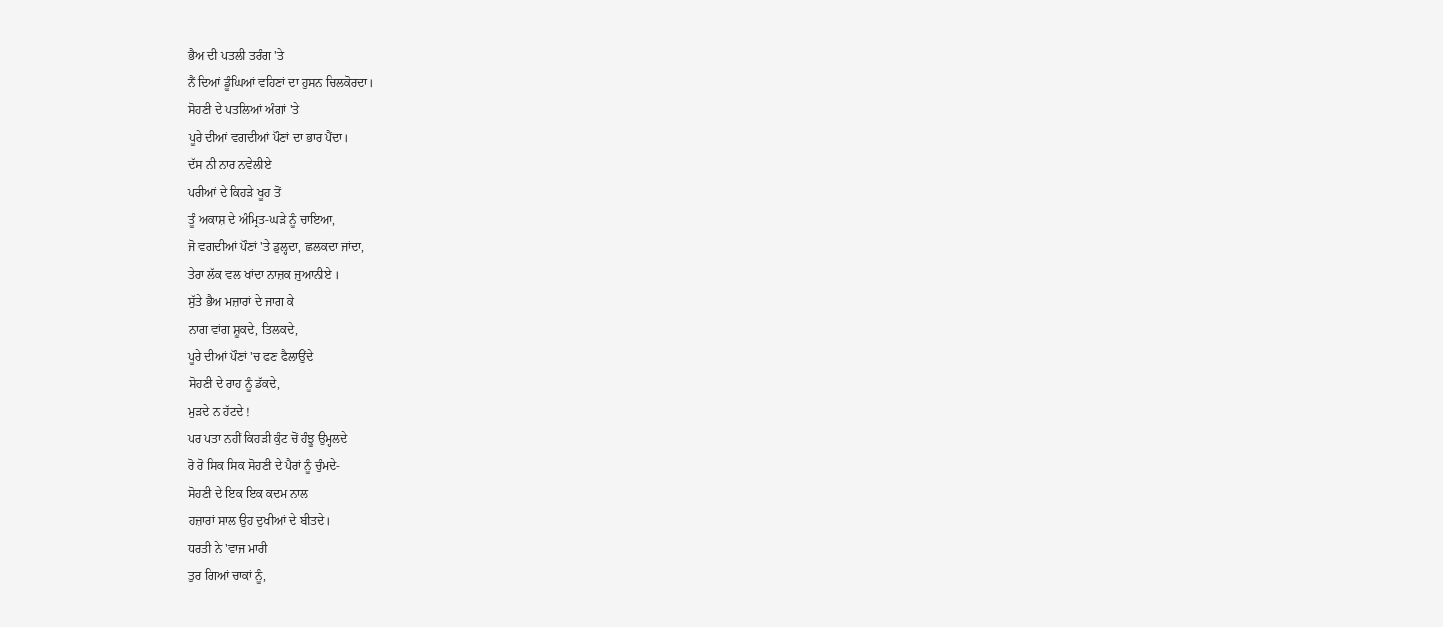ਭੈਅ ਦੀ ਪਤਲੀ ਤਰੰਗ 'ਤੇ
ਨੈਂ ਦਿਆਂ ਡੂੰਘਿਆਂ ਵਹਿਣਾਂ ਦਾ ਹੁਸਨ ਚਿਲਕੋਰਦਾ।
ਸੋਹਣੀ ਦੇ ਪਤਲਿਆਂ ਅੰਗਾਂ 'ਤੇ
ਪੂਰੇ ਦੀਆਂ ਵਗਦੀਆਂ ਪੌਣਾਂ ਦਾ ਭਾਰ ਪੈਂਦਾ।
ਦੱਸ ਨੀ ਨਾਰ ਨਵੇਲੀਏ
ਪਰੀਆਂ ਦੇ ਕਿਹੜੇ ਖੂਹ ਤੋਂ
ਤੂੰ ਅਕਾਸ਼ ਦੇ ਅੰਮ੍ਰਿਤ-ਘੜੇ ਨੂੰ ਚਾਇਆ,
ਜੋ ਵਗਦੀਆਂ ਪੌਣਾਂ 'ਤੇ ਡੁਲ੍ਹਦਾ, ਛਲਕਦਾ ਜਾਂਦਾ,
ਤੇਰਾ ਲੱਕ ਵਲ ਖਾਂਦਾ ਨਾਜ਼ਕ ਜੁਆਨੀਏ ।
ਸੁੱਤੇ ਭੈਅ ਮਜ਼ਾਰਾਂ ਦੇ ਜਾਗ ਕੇ
ਨਾਗ ਵਾਂਗ ਸ਼ੂਕਦੇ, ਤਿਲਕਦੇ,
ਪੂਰੇ ਦੀਆਂ ਪੌਣਾਂ 'ਚ ਫਣ ਫੈਲਾਉਂਦੇ
ਸੋਹਣੀ ਦੇ ਰਾਹ ਨੂੰ ਡੱਕਦੇ,
ਮੁੜਦੇ ਨ ਹੱਟਦੇ !
ਪਰ ਪਤਾ ਨਹੀਂ ਕਿਹੜੀ ਕੁੰਟ ਚੋਂ ਹੰਝੂ ਉਮ੍ਹਲਦੇ
ਰੋ ਰੋ ਸਿਕ ਸਿਕ ਸੋਹਣੀ ਦੇ ਪੈਰਾਂ ਨੂੰ ਚੁੰਮਦੇ-
ਸੋਹਣੀ ਦੇ ਇਕ ਇਕ ਕਦਮ ਨਾਲ
ਹਜ਼ਾਰਾਂ ਸਾਲ ਉਹ ਦੁਖੀਆਂ ਦੇ ਬੀਤਦੇ।
ਧਰਤੀ ਨੇ 'ਵਾਜ ਮਾਰੀ
ਤੁਰ ਗਿਆਂ ਚਾਕਾਂ ਨੂੰ,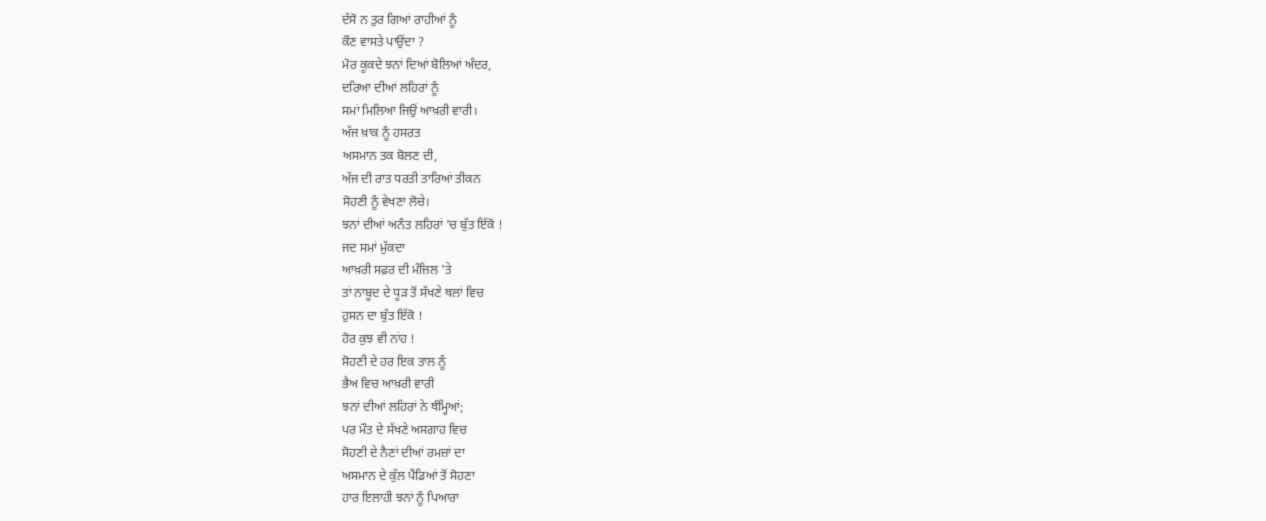ਦੱਸੋ ਨ ਤੁਰ ਗਿਆਂ ਰਾਹੀਆਂ ਨੂੰ
ਕੌਣ ਵਾਸਤੇ ਪਾਉਂਦਾ ?
ਮੋਰ ਕੂਕਦੇ ਝਨਾਂ ਦਿਆਂ ਬੋਲਿਆਂ ਅੰਦਰ,
ਦਰਿਆ ਦੀਆਂ ਲਹਿਰਾਂ ਨੂੰ
ਸਮਾਂ ਮਿਲਿਆ ਜਿਉਂ ਆਖ਼ਰੀ ਵਾਰੀ।
ਅੱਜ ਖ਼ਾਕ ਨੂੰ ਹਸਰਤ
ਅਸਮਾਨ ਤਕ ਬੋਲਣ ਦੀ,
ਅੱਜ ਦੀ ਰਾਤ ਧਰਤੀ ਤਾਰਿਆਂ ਤੀਕਨ
ਸੋਹਣੀ ਨੂੰ ਵੇਖਣਾ ਲੋਚੇ।
ਝਨਾਂ ਦੀਆਂ ਅਨੰਤ ਲਹਿਰਾਂ 'ਚ ਬੁੱਤ ਇੱਕੋ !
ਜਦ ਸਮਾਂ ਮੁੱਕਦਾ
ਆਖ਼ਰੀ ਸਫ਼ਰ ਦੀ ਮੰਜ਼ਿਲ 'ਤੇ
ਤਾਂ ਨਾਬੂਦ ਦੇ ਧੂੜ ਤੋਂ ਸੱਖਣੇ ਥਲਾਂ ਵਿਚ
ਹੁਸਨ ਦਾ ਬੁੱਤ ਇੱਕੋ !
ਹੋਰ ਕੁਝ ਵੀ ਨਾਂਹ !
ਸੋਹਣੀ ਦੇ ਹਰ ਇਕ ਤਾਲ ਨੂੰ
ਭੈਅ ਵਿਚ ਆਖ਼ਰੀ ਵਾਰੀ
ਝਨਾਂ ਦੀਆਂ ਲਹਿਰਾਂ ਨੇ ਥੰਮ੍ਹਿਆਂ;
ਪਰ ਮੌਤ ਦੇ ਸੱਖਣੇ ਅਸਗਾਹ ਵਿਚ
ਸੋਹਣੀ ਦੇ ਨੈਣਾਂ ਦੀਆਂ ਰਮਜ਼ਾਂ ਦਾ
ਅਸਮਾਨ ਦੇ ਕੁੱਲ ਪੈਂਡਿਆਂ ਤੋਂ ਸੋਹਣਾ
ਹਾਰ ਇਲਾਹੀ ਝਨਾਂ ਨੂੰ ਪਿਆਰਾ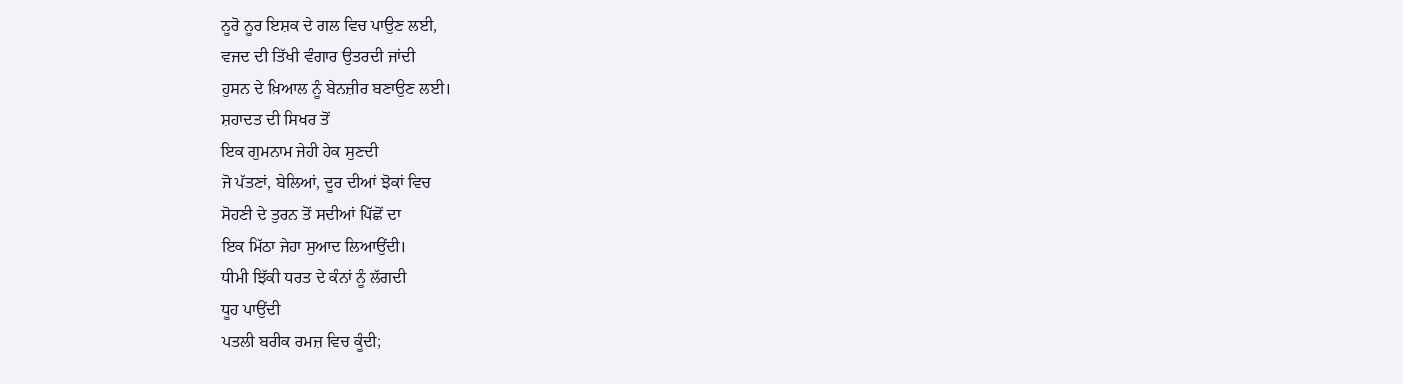ਨੂਰੋ ਨੂਰ ਇਸ਼ਕ ਦੇ ਗਲ ਵਿਚ ਪਾਉਣ ਲਈ,
ਵਜਦ ਦੀ ਤਿੱਖੀ ਵੰਗਾਰ ਉਤਰਦੀ ਜਾਂਦੀ
ਹੁਸਨ ਦੇ ਖ਼ਿਆਲ ਨੂੰ ਬੇਨਜ਼ੀਰ ਬਣਾਉਣ ਲਈ।
ਸ਼ਹਾਦਤ ਦੀ ਸਿਖਰ ਤੋਂ
ਇਕ ਗੁਮਨਾਮ ਜੇਹੀ ਹੇਕ ਸੁਣਦੀ
ਜੋ ਪੱਤਣਾਂ, ਬੇਲਿਆਂ, ਦੂਰ ਦੀਆਂ ਝੋਕਾਂ ਵਿਚ
ਸੋਹਣੀ ਦੇ ਤੁਰਨ ਤੋਂ ਸਦੀਆਂ ਪਿੱਛੋਂ ਦਾ
ਇਕ ਮਿੱਠਾ ਜੇਹਾ ਸੁਆਦ ਲਿਆਉਂਦੀ।
ਧੀਮੀ ਝਿੱਕੀ ਧਰਤ ਦੇ ਕੰਨਾਂ ਨੂੰ ਲੱਗਦੀ
ਧੂਹ ਪਾਉਂਦੀ
ਪਤਲੀ ਬਰੀਕ ਰਮਜ਼ ਵਿਚ ਕੂੰਦੀ;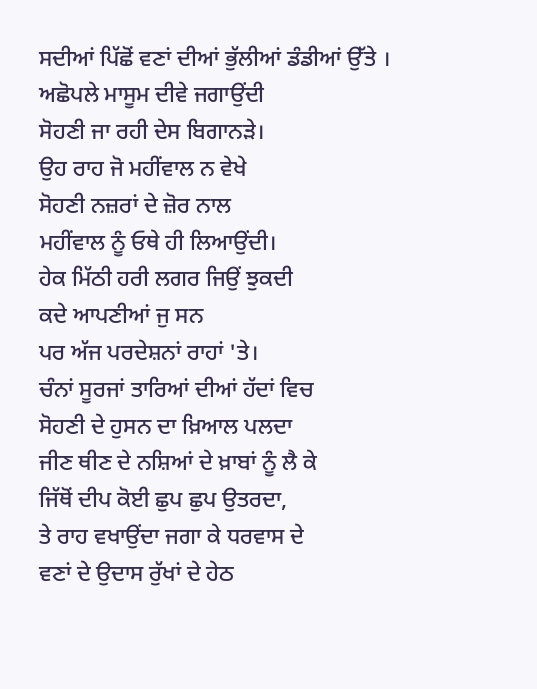ਸਦੀਆਂ ਪਿੱਛੋਂ ਵਣਾਂ ਦੀਆਂ ਭੁੱਲੀਆਂ ਡੰਡੀਆਂ ਉੱਤੇ ।
ਅਛੋਪਲੇ ਮਾਸੂਮ ਦੀਵੇ ਜਗਾਉਂਦੀ
ਸੋਹਣੀ ਜਾ ਰਹੀ ਦੇਸ ਬਿਗਾਨੜੇ।
ਉਹ ਰਾਹ ਜੋ ਮਹੀਂਵਾਲ ਨ ਵੇਖੇ
ਸੋਹਣੀ ਨਜ਼ਰਾਂ ਦੇ ਜ਼ੋਰ ਨਾਲ
ਮਹੀਂਵਾਲ ਨੂੰ ਓਥੇ ਹੀ ਲਿਆਉਂਦੀ।
ਹੇਕ ਮਿੱਠੀ ਹਰੀ ਲਗਰ ਜਿਉਂ ਝੁਕਦੀ
ਕਦੇ ਆਪਣੀਆਂ ਜੁ ਸਨ
ਪਰ ਅੱਜ ਪਰਦੇਸ਼ਨਾਂ ਰਾਹਾਂ 'ਤੇ।
ਚੰਨਾਂ ਸੂਰਜਾਂ ਤਾਰਿਆਂ ਦੀਆਂ ਹੱਦਾਂ ਵਿਚ
ਸੋਹਣੀ ਦੇ ਹੁਸਨ ਦਾ ਖ਼ਿਆਲ ਪਲਦਾ
ਜੀਣ ਥੀਣ ਦੇ ਨਸ਼ਿਆਂ ਦੇ ਖ਼ਾਬਾਂ ਨੂੰ ਲੈ ਕੇ
ਜਿੱਥੋਂ ਦੀਪ ਕੋਈ ਛੁਪ ਛੁਪ ਉਤਰਦਾ,
ਤੇ ਰਾਹ ਵਖਾਉਂਦਾ ਜਗਾ ਕੇ ਧਰਵਾਸ ਦੇ
ਵਣਾਂ ਦੇ ਉਦਾਸ ਰੁੱਖਾਂ ਦੇ ਹੇਠ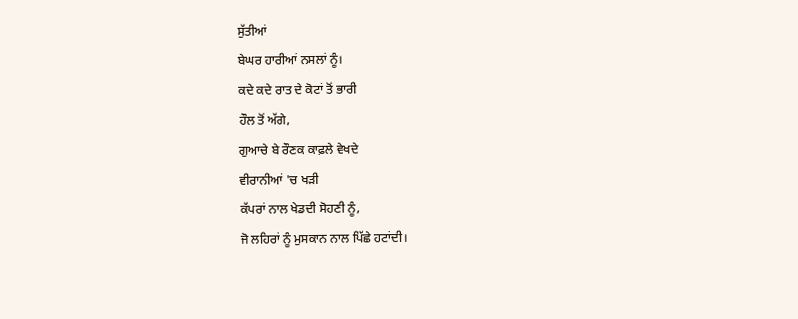ਸੁੱਤੀਆਂ
ਬੇਘਰ ਹਾਰੀਆਂ ਨਸਲਾਂ ਨੂੰ।
ਕਦੇ ਕਦੇ ਰਾਤ ਦੇ ਕੋਟਾਂ ਤੋਂ ਭਾਰੀ
ਹੌਲ ਤੋਂ ਅੱਗੇ,
ਗੁਆਚੇ ਬੇ ਰੌਣਕ ਕਾਫ਼ਲੇ ਵੇਖਦੇ
ਵੀਰਾਨੀਆਂ 'ਚ ਖੜੀ
ਕੱਪਰਾਂ ਨਾਲ ਖੇਡਦੀ ਸੋਹਣੀ ਨੂੰ,
ਜੋ ਲਹਿਰਾਂ ਨੂੰ ਮੁਸਕਾਨ ਨਾਲ ਪਿੱਛੇ ਹਟਾਂਦੀ।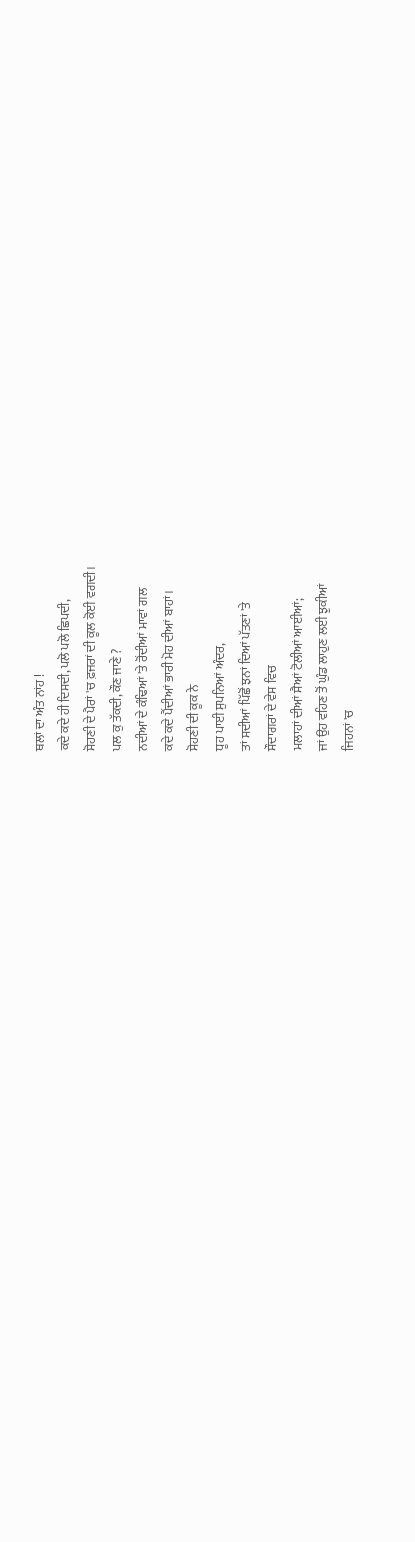ਥਲਾਂ ਦਾ ਅੰਤ ਨਾਂਹ !
ਕਦੇ ਕਦੇ ਹੀ ਦਿਸਦੀ, ਪਲੋ ਪਲੋ ਛਿਪਦੀ,
ਸੋਹਣੀ ਦੇ ਪੈਰਾਂ 'ਚ ਫ਼ਜਰਾਂ ਦੀ ਕੂਲ ਕੋਈ ਵਗਦੀ।
ਪਲ ਕੁ ਤੱਕਦੀ, ਕੌਣ ਜਾਣੇ ?
ਨਦੀਆਂ ਦੇ ਕੰਢਿਆਂ 'ਤੇ ਰੋਂਦੀਆਂ ਮਾਵਾਂ ਗਲ
ਕਦੇ ਕਦੇ ਪੈਂਦੀਆਂ ਭਾਰੀ ਮੋਹ ਦੀਆਂ ਬਾਹਾਂ।
ਸੋਹਣੀ ਦੀ ਕੂਕ ਨੇ
ਧੂਹ ਪਾਈ ਸੁਪਨਿਆਂ ਅੰਦਰ,
ਤਾਂ ਸਦੀਆਂ ਪਿੱਛੋਂ ਝਨਾਂ ਦਿਆਂ ਪੱਤਣਾਂ 'ਤੇ
ਸੌਦਾਗਰਾਂ ਦੇ ਵੇਸ ਵਿਚ
ਮਲਾਹਾਂ ਦੀਆਂ ਸੈਆਂ ਟੋਲੀਆਂ ਆਈਆਂ;
ਜਾਂ ਉਹ ਵਹਿਣ ਤੋਂ ਘੁੰਡ ਲਾਹੁਣ ਲਈ ਝੁਕੀਆਂ
ਜਿਹਨਾਂ 'ਚ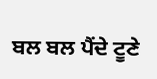ਬਲ ਬਲ ਪੈਂਦੇ ਟੂਣੇ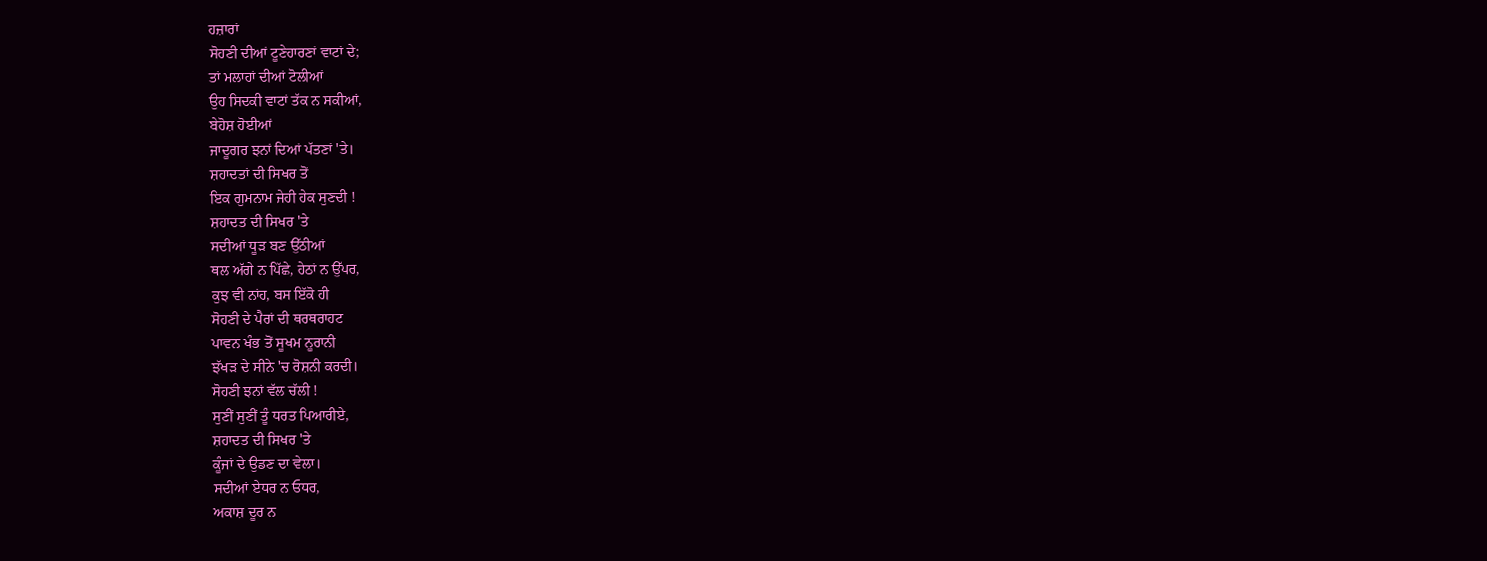ਹਜ਼ਾਰਾਂ
ਸੋਹਣੀ ਦੀਆਂ ਟੂਣੇਹਾਰਣਾਂ ਵਾਟਾਂ ਦੇ;
ਤਾਂ ਮਲਾਹਾਂ ਦੀਆਂ ਟੋਲੀਆਂ
ਉਹ ਸਿਦਕੀ ਵਾਟਾਂ ਤੱਕ ਨ ਸਕੀਆਂ,
ਬੇਹੋਸ਼ ਹੋਈਆਂ
ਜਾਦੂਗਰ ਝਨਾਂ ਦਿਆਂ ਪੱਤਣਾਂ 'ਤੇ।
ਸ਼ਹਾਦਤਾਂ ਦੀ ਸਿਖਰ ਤੋਂ
ਇਕ ਗੁਮਨਾਮ ਜੇਹੀ ਹੇਕ ਸੁਣਦੀ !
ਸ਼ਹਾਦਤ ਦੀ ਸਿਖਰ 'ਤੇ
ਸਦੀਆਂ ਧੂੜ ਬਣ ਉੱਠੀਆਂ
ਥਲ ਅੱਗੇ ਨ ਪਿੱਛੇ, ਹੇਠਾਂ ਨ ਉੱਪਰ,
ਕੁਝ ਵੀ ਨਾਂਹ, ਬਸ ਇੱਕੋ ਹੀ
ਸੋਹਣੀ ਦੇ ਪੈਰਾਂ ਦੀ ਥਰਥਰਾਹਟ
ਪਾਵਨ ਖੰਭ ਤੋਂ ਸੂਖਮ ਨੂਰਾਨੀ
ਝੱਖੜ ਦੇ ਸੀਨੇ 'ਚ ਰੋਸ਼ਨੀ ਕਰਦੀ।
ਸੋਹਣੀ ਝਨਾਂ ਵੱਲ ਚੱਲੀ !
ਸੁਣੀਂ ਸੁਣੀਂ ਤੂੰ ਧਰਤ ਪਿਆਰੀਏ,
ਸ਼ਹਾਦਤ ਦੀ ਸਿਖਰ 'ਤੇ
ਕੂੰਜਾਂ ਦੇ ਉਡਣ ਦਾ ਵੇਲਾ।
ਸਦੀਆਂ ਏਧਰ ਨ ਓਧਰ,
ਅਕਾਸ਼ ਦੂਰ ਨ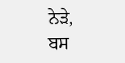ਨੇੜੇ,
ਬਸ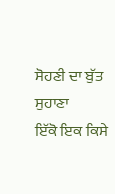ਸੋਹਣੀ ਦਾ ਬੁੱਤ ਸੁਹਾਣਾ
ਇੱਕੋ ਇਕ ਕਿਸੇ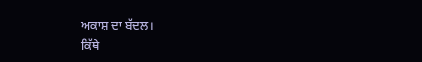ਅਕਾਸ਼ ਦਾ ਬੱਦਲ।
ਕਿੱਥੇ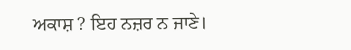ਅਕਾਸ਼ ? ਇਹ ਨਜ਼ਰ ਨ ਜਾਣੇ।